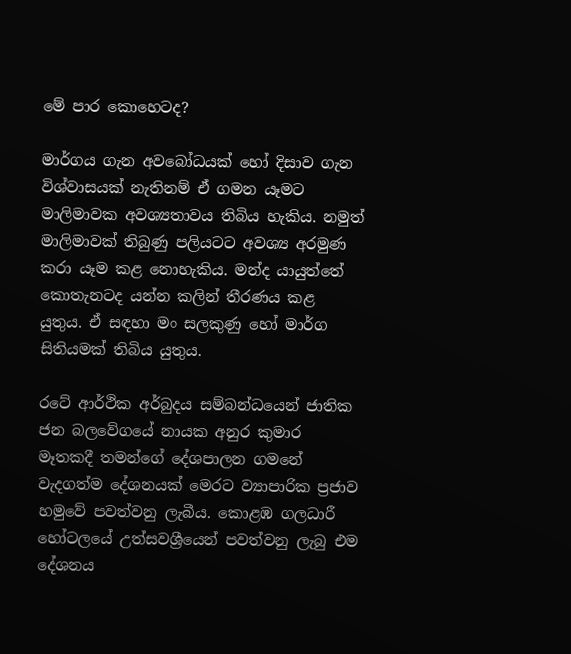මේ පාර කොහෙටද?

මාර්ගය ගැන අවබෝධයක් හෝ දිසාව ගැන විශ්වාසයක් නැතිනම් ඒ ගමන යෑමට මාලිමාවක අවශ්‍යතාවය තිබිය හැකිය. නමුත් මාලිමාවක් තිබුණු පලියටට අවශ්‍ය අරමුණ කරා යෑම කළ නොහැකිය. මන්ද යායුත්තේ කොතැනටද යන්න කලින් තීරණය කළ යුතුය. ඒ සඳහා මං සලකුණු හෝ මාර්ග සිතියමක් තිබිය යුතුය.

රටේ ආර්ථික අර්බුදය සම්බන්ධයෙන් ජාතික ජන බලවේගයේ නායක අනුර කුමාර මෑතකදී තමන්ගේ දේශපාලන ගමනේ වැදගත්ම දේශනයක් මෙරට ව්‍යාපාරික ප්‍රජාව හමුවේ පවත්වනු ලැබීය. කොළඹ ගලධාරී හෝටලයේ උත්සවශ්‍රීයෙන් පවත්වනු ලැබු එම දේශනය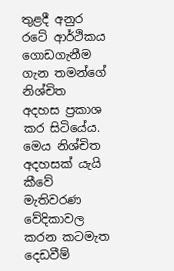තුළදී අනුර රටේ ආර්ථිකය ගොඩගැනීම ගැන තමන්ගේ නිශ්චිත අදහස ප්‍රකාශ කර සිටියේය. මෙය නිශ්චිත අදහසක් යැයි කීවේ මැතිවරණ වේදිකාවල කරන කටමැත දෙඩවීම්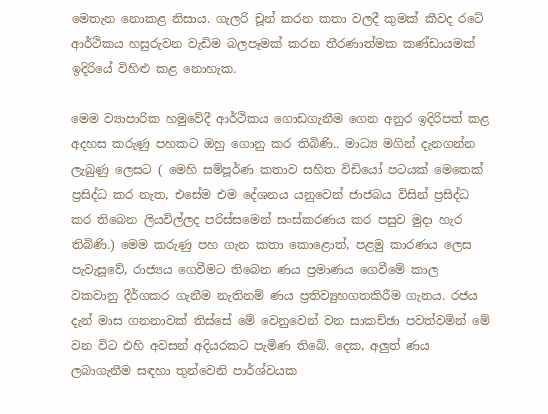මෙතැන නොකළ නිසාය. ගැලරි චූන් කරන කතා වලදී කුමක් කීවද රටේ ආර්ථිකය හසුරුවන වැඩිම බලපෑමක් කරන තීරණාත්මක කණ්ඩායමක් ඉදිරියේ විහිළු කළ නොහැක.

මෙම ව්‍යාපාරික හමුවේදී ආර්ථිකය ගොඩගැනීම ගෙන අනුර ඉදිරිපත් කළ අදහස කරුණු පහකට ඔහු ගොනු කර තිබිණි.. මාධ්‍ය මගින් දැනගන්න ලැබුණු ලෙසට ( මෙහි සම්පූර්ණ කතාව සහිත විඩියෝ පටයක් මෙතෙක් ප්‍රසිද්ධ කර නැත, එසේම එම දේශනය යනුවෙන් ජාජබය විසින් ප්‍රසිද්ධ කර තිබෙන ලියවිල්ලද පරිස්සමෙන් සංස්කරණය කර පසුව මුදා හැර තිබිණි.) මෙම කරුණු පහ ගැන කතා කොළොත්, පළමු කාරණය ලෙස පැවැසූවේ, රාජ්‍යය ගෙවීමට තිබෙන ණය ප්‍රමාණය ගෙවීමේ කාල වකවානු දීර්ගකර ගැනීම නැතිනම් ණය ප්‍රතිව්‍යුහගතකිරීම ගැනය. රජය දැන් මාස ගනනාවක් තිස්සේ මේ වෙනුවෙන් වන සාකච්ඡා පවත්වමින් මේ වන විට එහි අවසන් අදියරකට පැමිණ තිබේ. දෙක, අලුත් ණය ලබාගැනීම සඳහා තුන්වෙනි පාර්ශ්වයක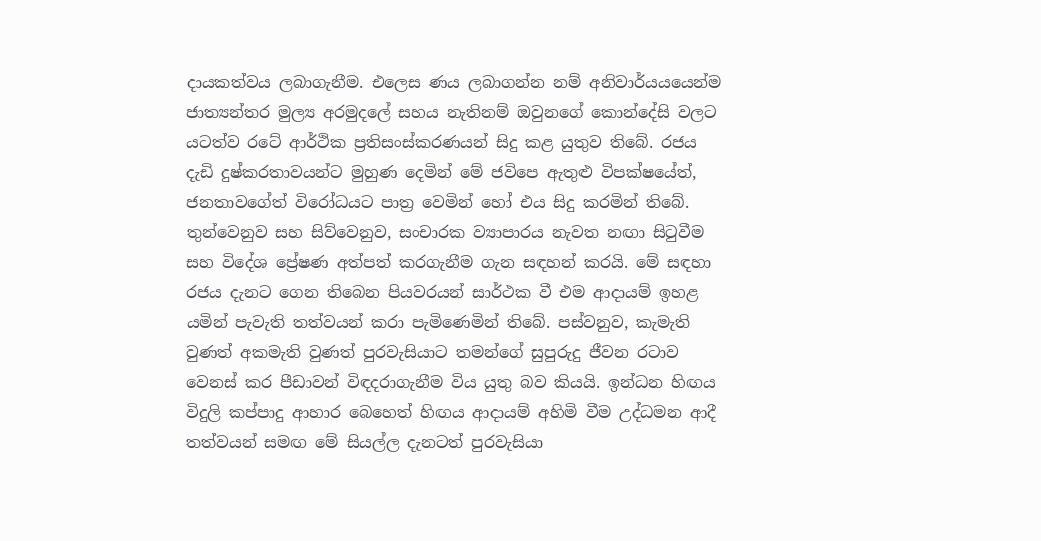දායකත්වය ලබාගැනීම. එලෙස ණය ලබාගන්න නම් අනිවාර්යයයෙන්ම ජාත්‍යන්තර මුල්‍ය අරමුදලේ සහය නැතිනම් ඔවුනගේ කොන්දේසි වලට යටත්ව රටේ ආර්ථික ප්‍රතිසංස්කරණයන් සිදු කළ යුතුව තිබේ. රජය දැඩි දුෂ්කරතාවයන්ට මුහුණ දෙමින් මේ ජවිපෙ ඇතුළු විපක්ෂයේත්, ජනතාවගේත් විරෝධයට පාත්‍ර වෙමින් හෝ එය සිදු කරමින් තිබේ. තුන්වෙනුව සහ සිව්වෙනුව, සංචාරක ව්‍යාපාරය නැවත නඟා සිටුවීම සහ විදේශ ප්‍රේෂණ අත්පත් කරගැනීම ගැන සඳහන් කරයි. මේ සඳහා රජය දැනට ගෙන තිබෙන පියවරයන් සාර්ථක වී එම ආදායම් ඉහළ යමින් පැවැති තත්වයන් කරා පැමිණෙමින් තිබේ. පස්වනුව, කැමැති වුණත් අකමැති වුණත් පුරවැසියාට තමන්ගේ සුපුරුදු ජීවන රටාව වෙනස් කර පීඩාවන් විඳදරාගැනීම විය යුතු බව කියයි. ඉන්ධන හිඟය විදුලි කප්පාදු ආහාර බෙහෙත් හිඟය ආදායම් අහිමි වීම උද්ධමන ආදී තත්වයන් සමඟ මේ සියල්ල දැනටත් පුරවැසියා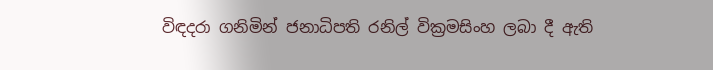විඳදරා ගනිමින් ජනාධිපති රනිල් වික්‍රමසිංහ ලබා දී ඇති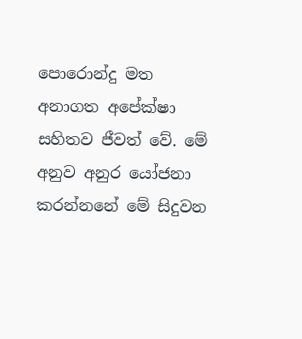පොරොන්දු මත අනාගත අපේක්ෂා සහිතව ජීවත් වේ. මේ අනුව අනුර යෝජනා කරන්නනේ මේ සිදුවන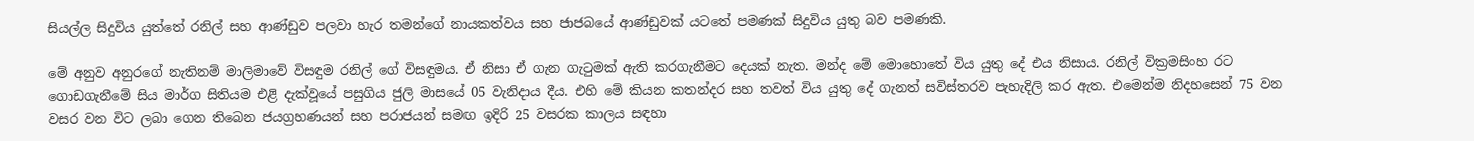සියල්ල සිදුවිය යුත්තේ රනිල් සහ ආණ්ඩුව පලවා හැර තමන්ගේ නායකත්වය සහ ජාජබයේ ආණ්ඩුවක් යටතේ පමණක් සිදුවිය යුතු බව පමණකි.

මේ අනුව අනුරගේ නැතිනම් මාලිමාවේ විසඳුම රනිල් ගේ විසඳුමය. ඒ නිසා ඒ ගැන ගැටුමක් ඇති කරගැනීමට දෙයක් නැත. මන්ද මේ මොහොතේ විය යුතු දේ එය නිසාය. රනිල් වික්‍රමසිංහ රට ගොඩගැනීමේ සිය මාර්ග සිතියම එළි දැක්වූයේ පසුගිය ජුලි මාසයේ 05 වැනිදාය දීය. එහි මේ කියන කතන්දර සහ තවත් විය යුතු දේ ගැනත් සවිස්තරව පැහැදිලි කර ඇත. එමෙන්ම නිදහසෙන් 75 වන වසර වන විට ලබා ගෙන තිබෙන ජයග්‍රහණයන් සහ පරාජයන් සමඟ ඉදිරි 25 වසරක කාලය සඳහා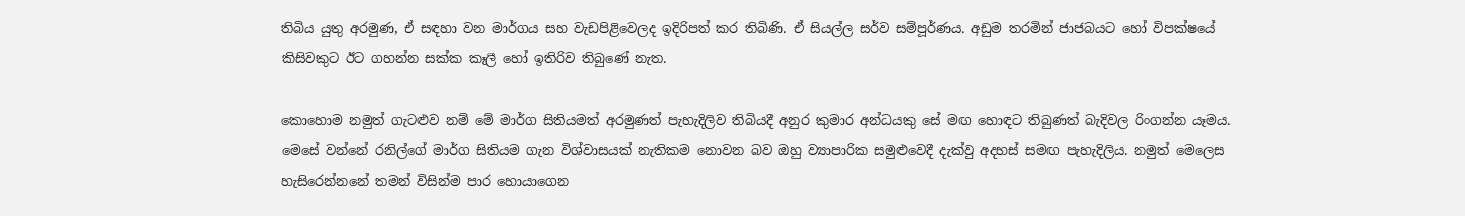තිබිය යුතු අරමුණ, ඒ සඳහා වන මාර්ගය සහ වැඩපිළිවෙලද ඉදිරිපත් කර තිබිණි. ඒ සියල්ල සර්ව සම්පූර්ණය. අඩුම තරමින් ජාජබයට හෝ විපක්ෂයේ කිසිවකුට ඊට ගහන්න සක්ක කෑලී හෝ ඉතිරිව තිබුණේ නැත.

කොහොම නමුත් ගැටළුව නම් මේ මාර්ග සිතියමත් අරමුණත් පැහැදිලිව තිබියදී අනුර කුමාර අන්ධයකු සේ මඟ හොඳට තිබුණත් බැදිවල රිංගන්න යෑමය. මෙසේ වන්නේ රනිල්ගේ මාර්ග සිතියම ගැන විශ්වාසයක් නැතිකම නොවන බව ඔහු ව්‍යාපාරික සමුළුවෙදී දැක්වු අදහස් සමඟ පැහැදිලිය. නමුත් මෙලෙස හැසිරෙන්නනේ තමන් විසින්ම පාර හොයාගෙන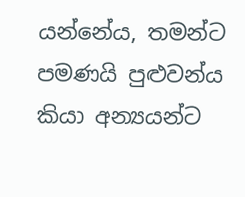යන්නේය, තමන්ට පමණයි පුළුවන්ය කියා අන්‍යයන්ට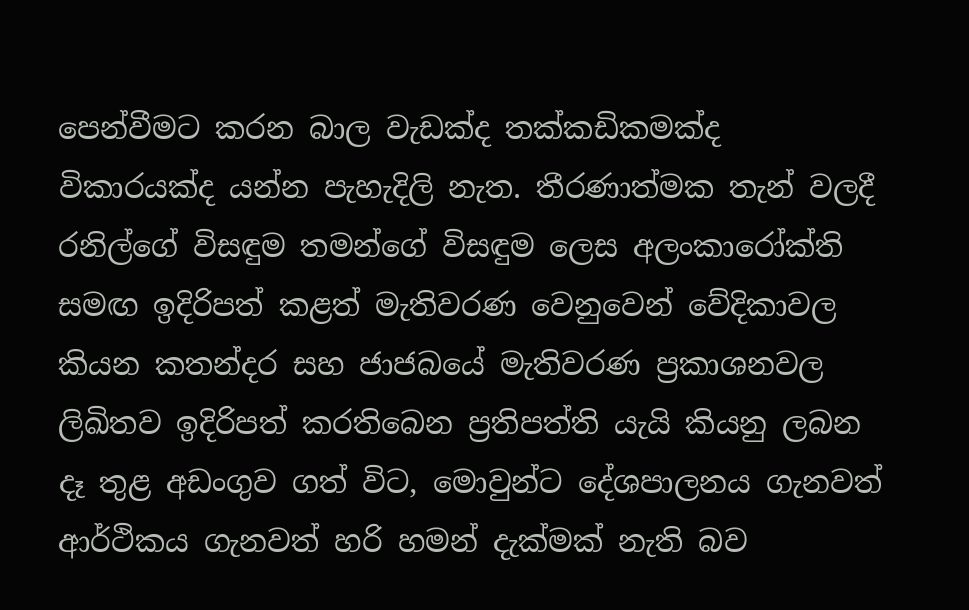පෙන්වීමට කරන බාල වැඩක්ද තක්කඩිකමක්ද විකාරයක්ද යන්න පැහැදිලි නැත. තීරණාත්මක තැන් වලදී රනිල්ගේ විසඳුම තමන්ගේ විසඳුම ලෙස අලංකාරෝක්ති සමඟ ඉදිරිපත් කළත් මැතිවරණ වෙනුවෙන් වේදිකාවල කියන කතන්දර සහ ජාජබයේ මැතිවරණ ප්‍රකාශනවල ලිඛිතව ඉදිරිපත් කරතිබෙන ප්‍රතිපත්ති යැයි කියනු ලබන දෑ තුළ අඩංගුව ගත් විට, මොවුන්ට දේශපාලනය ගැනවත් ආර්ථිකය ගැනවත් හරි හමන් දැක්මක් නැති බව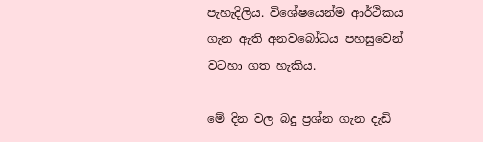පැහැදිලිය. විශේෂයෙන්ම ආර්ථිකය ගැන ඇති අනවබෝධය පහසුවෙන් වටහා ගත හැකිය.

මේ දින වල බදු ප්‍රශ්න ගැන දැඩි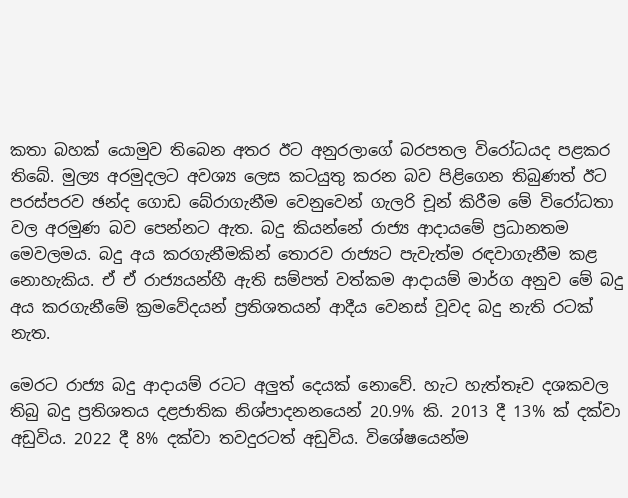කතා බහක් යොමුව තිබෙන අතර ඊට අනුරලාගේ බරපතල විරෝධයද පළකර තිබේ. මුල්‍ය අරමුදලට අවශ්‍ය ලෙස කටයුතු කරන බව පිළිගෙන තිබුණත් ඊට පරස්පරව ඡන්ද ගොඩ බේරාගැනීම වෙනුවෙන් ගැලරි චූන් කිරීම මේ විරෝධතා වල අරමුණ බව පෙන්නට ඇත. බදු කියන්නේ රාජ්‍ය ආදායමේ ප්‍රධානතම මෙවලමය. බදු අය කරගැනීමකින් තොරව රාජ්‍යට පැවැත්ම රඳවාගැනීම කළ නොහැකිය. ඒ ඒ රාජ්‍යයන්හී ඇති සම්පත් වත්කම ආදායම් මාර්ග අනුව මේ බදු අය කරගැනීමේ ක්‍රමවේදයන් ප්‍රතිශතයන් ආදීය වෙනස් වූවද බදු නැති රටක් නැත.

මෙරට රාජ්‍ය බදු ආදායම් රටට අලුත් දෙයක් නොවේ. හැට හැත්තෑව දශකවල තිබු බදු ප්‍රතිශතය දළජාතික නිශ්පාදනනයෙන් 20.9% කි. 2013 දී 13% ක් දක්වා අඩුවිය. 2022 දී 8% දක්වා තවදුරටත් අඩුවිය. විශේෂයෙන්ම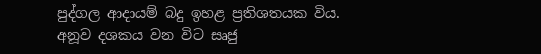පුද්ගල ආදායම් බදු ඉහළ ප්‍රතිශතයක විය. අනූව දශකය වන විට සෘජු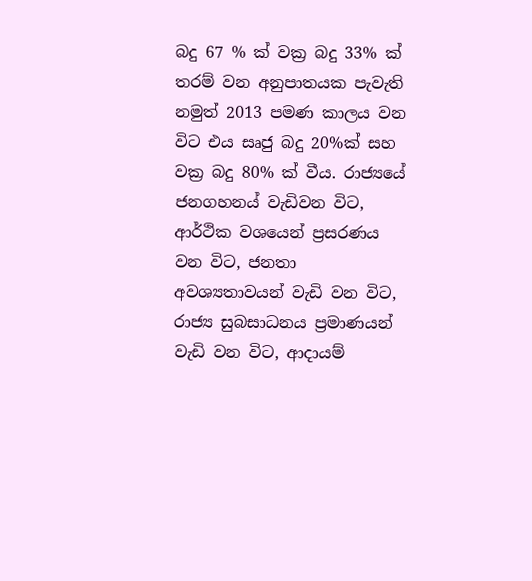බදු 67 % ක් වක්‍ර බදු 33% ක් තරම් වන අනුපාතයක පැවැති නමුත් 2013 පමණ කාලය වන විට එය සෘජු බදු 20%ක් සහ වක්‍ර බදු 80% ක් වීය. රාජ්‍යයේ ජනගහනය් වැඩිවන විට, ආර්ථික වශයෙන් ප්‍රසරණය වන විට, ජනතා අවශ්‍යතාවයන් වැඩි වන විට, රාජ්‍ය සුබසාධනය ප්‍රමාණයන් වැඩි වන විට, ආදායම්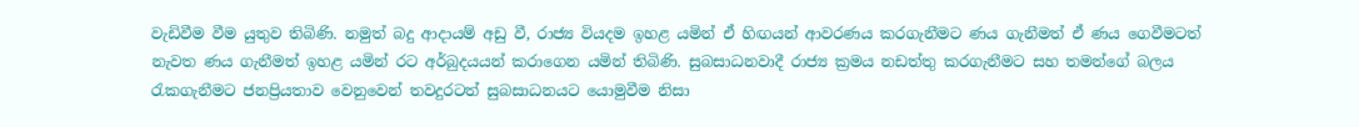වැඩිවීම වීම යුතුව තිබිණි. නමුත් බදු ආදායම් අඩු වී, රාජ්‍ය වියදම ඉහළ යමින් ඒ හිඟයන් ආවරණය කරගැනීමට ණය ගැනීමත් ඒ ණය ගෙවීමටත් නැවත ණය ගැනීමත් ඉහළ යමින් රට අර්බුදයයන් කරාගෙන යමින් තිබිණි. සුබසාධනවාදී රාජ්‍ය ක්‍රමය නඩත්තු කරගැනීමට සහ තමන්ගේ බලය රැකගැනීමට ජනප්‍රියතාව වෙනුවෙන් තවදුරටත් සුබසාධනයට යොමුවීම නිසා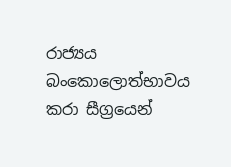රාජ්‍යය බංකොලොත්භාවය කරා සීග්‍රයෙන්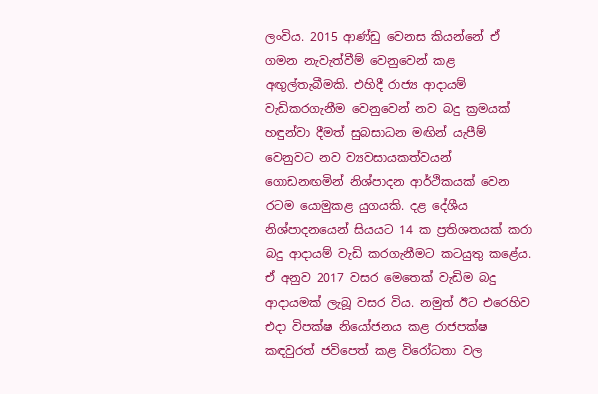ලංවිය. 2015 ආණ්ඩු වෙනස කියන්නේ ඒ ගමන නැවැත්වීම් වෙනුවෙන් කළ අඟුල්තැබීමකි. එහිදී රාජ්‍ය ආදායම් වැඩිකරගැනීම වෙනුවෙන් නව බදු ක්‍රමයක් හඳුන්වා දීමත් සුබසාධන මඟින් යැපීම් වෙනුවට නව ව්‍යවසායකත්වයන් ගොඩනඟමින් නිශ්පාදන ආර්ථිකයක් වෙන රටම යොමුකළ යුගයකි. දළ දේශීය නිශ්පාදනයෙන් සියයට 14 ක ප්‍රතිශතයක් කරා බදු ආදායම් වැඩි කරගැනීමට කටයුතු කළේය. ඒ අනුව 2017 වසර මෙතෙක් වැඩිම බදු ආදායමක් ලැබූ වසර විය. නමුත් ඊට එරෙහිව එදා විපක්ෂ නියෝජනය කළ රාජපක්ෂ කඳවුරත් ජවිපෙත් කළ විරෝධතා වල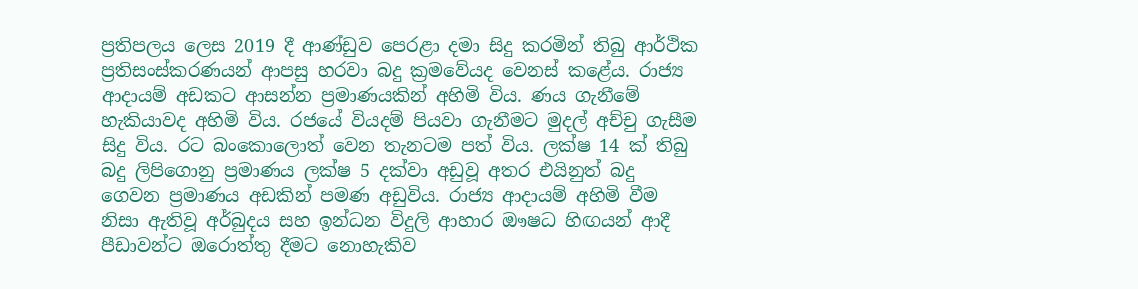ප්‍රතිපලය ලෙස 2019 දී ආණ්ඩුව පෙරළා දමා සිදු කරමින් තිබු ආර්ථික ප්‍රතිසංස්කරණයන් ආපසු හරවා බදු ක්‍රමවේයද වෙනස් කළේය. රාජ්‍ය ආදායම් අඩකට ආසන්න ප්‍රමාණයකින් අහිමි විය. ණය ගැනීමේ හැකියාවද අහිමි විය. රජයේ වියදම් පියවා ගැනීමට මුදල් අච්චු ගැසීම සිදු විය. රට බංකොලොත් වෙන තැනටම පත් විය. ලක්ෂ 14 ක් තිබු බදු ලිපිගොනු ප්‍රමාණය ලක්ෂ 5 දක්වා අඩුවූ අතර එයිනුත් බදු ගෙවන ප්‍රමාණය අඩකින් පමණ අඩුවිය. රාජ්‍ය ආදායම් අහිමි වීම නිසා ඇතිවූ අර්බුදය සහ ඉන්ධන විදුලි ආහාර ඖෂධ හිඟයන් ආදී පීඩාවන්ට ඔරොත්තු දීමට නොහැකිව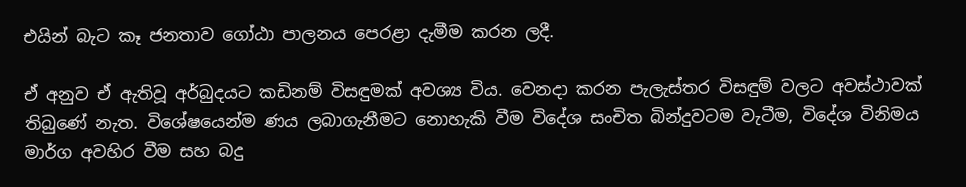එයින් බැට කෑ ජනතාව ගෝඨා පාලනය පෙරළා දැමීම කරන ලදී.

ඒ අනුව ඒ ඇතිවූ අර්බුදයට කඩිනම් විසඳුමක් අවශ්‍ය විය. වෙනදා කරන පැලැස්තර විසඳුම් වලට අවස්ථාවක් තිබුණේ නැත. විශේෂයෙන්ම ණය ලබාගැනීමට නොහැකි වීම විදේශ සංචිත බින්දුවටම වැටීම, විදේශ විනිමය මාර්ග අවහිර වීම සහ බදු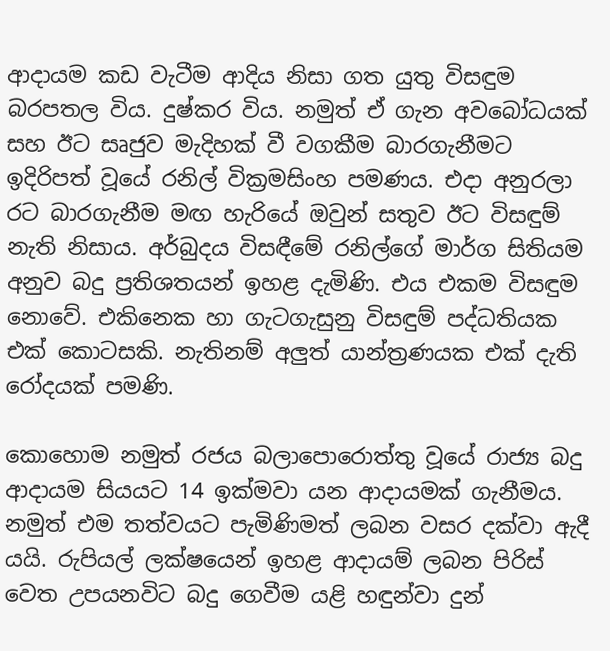ආදායම කඩ වැටීම ආදිය නිසා ගත යුතු විසඳුම බරපතල විය. දුෂ්කර විය. නමුත් ඒ ගැන අවබෝධයක් සහ ඊට සෘජුව මැදිහක් වී වගකීම බාරගැනීමට ඉදිරිපත් වූයේ රනිල් වික්‍රමසිංහ පමණය. එදා අනුරලා රට බාරගැනීම මඟ හැරියේ ඔවුන් සතුව ඊට විසඳුම් නැති නිසාය. අර්බුදය විසඳීමේ රනිල්ගේ මාර්ග සිතියම අනුව බදු ප්‍රතිශතයන් ඉහළ දැමිණි. එය එකම විසඳුම නොවේ. එකිනෙක හා ගැටගැසුනු විසඳුම් පද්ධතියක එක් කොටසකි. නැතිනම් අලුත් යාන්ත්‍රණයක එක් දැති රෝදයක් පමණි.

කොහොම නමුත් රජය බලාපොරොත්තු වූයේ රාජ්‍ය බදු ආදායම සියයට 14 ඉක්මවා යන ආදායමක් ගැනීමය. නමුත් එම තත්වයට පැමිණිමත් ලබන වසර දක්වා ඇදී යයි. රුපියල් ලක්ෂයෙන් ඉහළ ආදායම් ලබන පිරිස් වෙත උපයනවිට බදු ගෙවීම යළි හඳුන්වා දුන්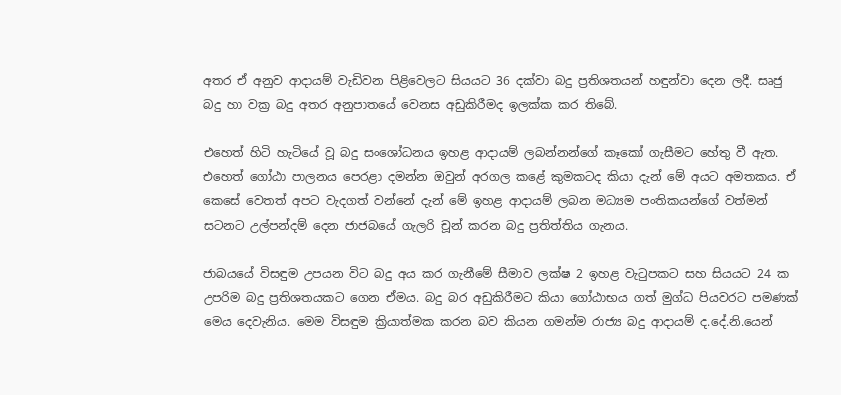අතර ඒ අනුව ආදායම් වැඩිවන පිළිවෙලට සියයට 36 දක්වා බදු ප්‍රතිශතයන් හඳුන්වා දෙන ලදී. සෘජු බදු හා වක්‍ර බදු අතර අනුපාතයේ වෙනස අඩුකිරීමද ඉලක්ක කර තිබේ.

එහෙත් හිටි හැටියේ වූ බදු සංශෝධනය ඉහළ ආදායම් ලබන්නන්ගේ කෑකෝ ගැසීමට හේතු වී ඇත. එහෙත් ගෝඨා පාලනය පෙරළා දමන්න ඔවුන් අරගල කළේ කුමකටද කියා දැන් මේ අයට අමතකය. ඒ කෙසේ වෙතත් අපට වැදගත් වන්නේ දැන් මේ ඉහළ ආදායම් ලබන මධ්‍යම පංතිකයන්ගේ වත්මන් සටනට උල්පන්දම් දෙන ජාජබයේ ගැලරි චූන් කරන බදු ප්‍රතිත්තිය ගැනය.

ජාබයයේ විසඳුම උපයන විට බදු අය කර ගැනීමේ සීමාව ලක්ෂ 2 ඉහළ වැටුපකට සහ සියයට 24 ක උපරිම බදු ප්‍රතිශතයකට ගෙන ඒමය. බදු බර අඩුකිරීමට කියා ගෝඨාභය ගත් මුග්ධ පියවරට පමණක් මෙය දෙවැනිය. මෙම විසඳුම ක්‍රියාත්මක කරන බව කියන ගමන්ම රාජ්‍ය බදු ආදායම් ද.දේ.නි.යෙන්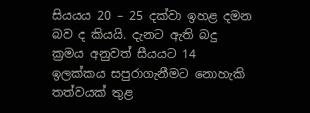සියයය 20 – 25 දක්වා ඉහළ දමන බව ද කියයි. දැනට ඇති බදු ක්‍රමය අනුවත් සීයයට 14 ඉලක්කය සපුරාගැනීමට නොහැකි තත්වයක් තුළ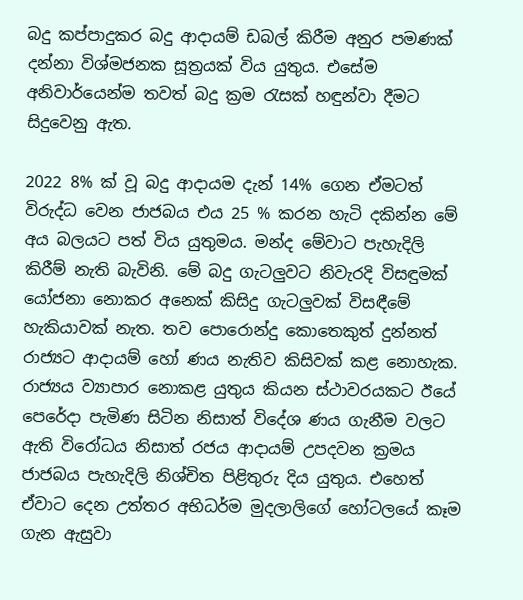බදු කප්පාදුකර බදු ආදායම් ඩබල් කිරීම අනුර පමණක් දන්නා විශ්මජනක සූත්‍රයක් විය යුතුය. එසේම අනිවාර්යෙන්ම තවත් බදු ක්‍රම රැසක් හඳුන්වා දීමට සිදුවෙනු ඇත.

2022 8% ක් වූ බදු ආදායම දැන් 14% ගෙන ඒමටත් විරුද්ධ වෙන ජාජබය එය 25 % කරන හැටි දකින්න මේ අය බලයට පත් විය යුතුමය. මන්ද මේවාට පැහැදිලි කිරීම් නැති බැවිනි. මේ බදු ගැටලුවට නිවැරදි විසඳුමක් යෝජනා නොකර අනෙක් කිසිදු ගැටලුවක් විසඳීමේ හැකියාවක් නැත. තව පොරොන්දු කොතෙකුත් දුන්නත් රාජ්‍යට ආදායම් හෝ ණය නැතිව කිසිවක් කළ නොහැක. රාජ්‍යය ව්‍යාපාර නොකළ යුතුය කියන ස්ථාවරයකට ඊයේ පෙරේදා පැමිණ සිටින නිසාත් විදේශ ණය ගැනීම වලට ඇති විරෝධය නිසාත් රජය ආදායම් උපදවන ක්‍රමය ජාජබය පැහැදිලි නිශ්චිත පිළිතුරු දිය යුතුය. එහෙත් ඒවාට දෙන උත්තර අභිධර්ම මුදලාලිගේ හෝටලයේ කෑම ගැන ඇසුවා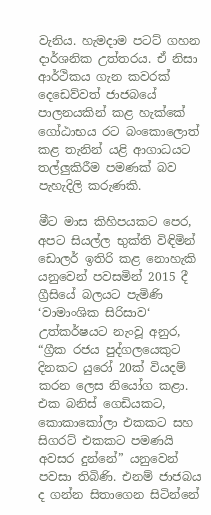වැනිය. හැමදාම පටට් ගහන දාර්ශනික උත්තරය. ඒ නිසා ආර්ථිකය ගැන කවරක් දෙඩෙව්වත් ජාජබයේ පාලනයකින් කළ හැක්කේ ගෝඨාභය රට බංකොලොත් කළ තැනින් යළි ආගාධයට තල්ලුකිරීම පමණක් බව පැහැදිලි කරුණකි.

මීට මාස කිහිපයකට පෙර, අපට සියල්ල භුක්ති විඳිමින් ඩොලර් ඉතිරි කළ නොහැකි යනුවෙන් පවසමින් 2015 දී ග්‍රීසියේ බලයට පැමිණි ‘වාමාංශික සිරිසාව‘ උත්කර්ෂයට නැංවූ අනුර, “ග්‍රීක රජය පුද්ගලයෙකුට දිනකට යුරෝ 20ක් වියදම් කරන ලෙස නියෝග කළා. එක බනිස් ගෙඩියකට, කොකාකෝලා එකකට සහ සිගරට් එකකට පමණයි අවසර දුන්නේ” යනුවෙන් පවසා තිබිණි. එනම් ජාජබය ද ගන්න සිතාගෙන සිටින්නේ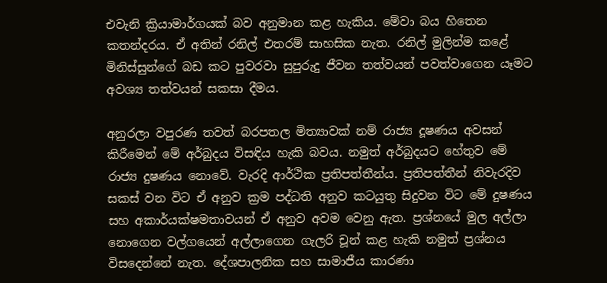එවැනි ක්‍රියාමාර්ගයක් බව අනුමාන කළ හැකිය. මේවා බය හිතෙන කතන්දරය. ඒ අතින් රනිල් එතරම් සාහසික නැත. රනිල් මුලින්ම කළේ මිනිස්සුන්ගේ බඩ කට පුවරවා සුපුරුදු ජීවන තත්වයන් පවත්වාගෙන යෑමට අවශ්‍ය තත්වයන් සකසා දීමය.

අනුරලා වපුරණ තවත් බරපතල මිත්‍යාවක් නම් රාජ්‍ය දූෂණය අවසන් කිරීමෙන් මේ අර්බුදය විසඳිය හැකි බවය. නමුත් අර්බුදයට හේතුව මේ රාජ්‍ය දුෂණය නොවේ. වැරදි ආර්ථික ප්‍රතිපත්තීන්ය. ප්‍රතිපත්තීන් නිවැරදිව සකස් වන විට ඒ අනුව ක්‍රම පද්ධති අනුව කටයුතු සිදුවන විට මේ දුෂණය සහ අකාර්යක්ෂමතාවයන් ඒ අනුව අවම වෙනු ඇත. ප්‍රශ්නයේ මුල අල්ලා නොගෙන වල්ගයෙන් අල්ලාගෙන ගැලරි චූන් කළ හැකි නමුත් ප්‍රශ්නය විසදෙන්නේ නැත. දේශපාලනික සහ සාමාජීය කාරණා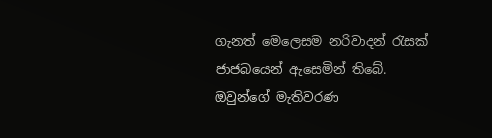ගැනත් මෙලෙසම නරිවාදන් රැසක් ජාජබයෙන් ඇසෙමින් තිබේ. ඔවුන්ගේ මැතිවරණ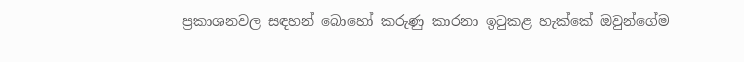ප්‍රකාශනවල සඳහන් බොහෝ කරුණු කාරනා ඉටුකළ හැක්කේ ඔවුන්ගේම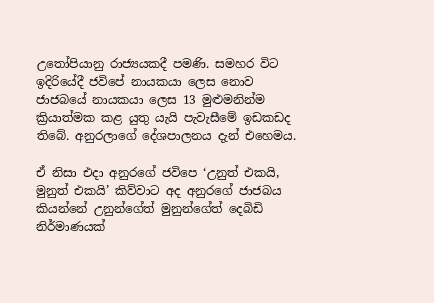උතෝපියානු රාජ්‍යයකදී පමණි. සමහර විට ඉදිරියේදී ජවිපේ නායකයා ලෙස නොව ජාජබයේ නායකයා ලෙස 13 මුළුමනින්ම ක්‍රියාත්මක කළ යුතු යැයි පැවැසීමේ ඉඩකඩද තිබේ. අනුරලාගේ දේශපාලනය දැන් එහෙමය.

ඒ නිසා එදා අනුරගේ ජවිපෙ ‘උනුත් එකයි, මුනුත් එකයි’ කිව්වාට අද අනුරගේ ජාජබය කියන්නේ උනුන්ගේත් මුනුන්ගේත් දෙබිඩි නිර්මාණයක්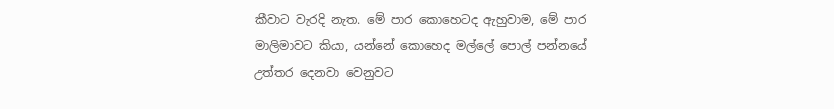කීවාට වැරදි නැත. මේ පාර කොහෙටද ඇහුවාම, මේ පාර මාලිමාවට කියා, යන්නේ කොහෙද මල්ලේ පොල් පන්නයේ උත්තර දෙනවා වෙනුවට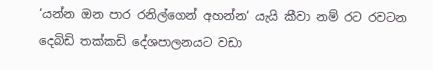‘යන්න ඔන පාර රනිල්ගෙන් අහන්න‘ යැයි කීවා නම් රට රවටන දෙබිඩි තක්කඩි දේශපාලනයට වඩා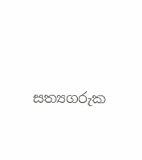සත්‍යගරුක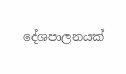දේශපාලනයක්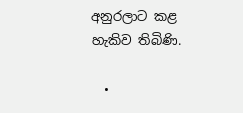අනුරලාට කළ හැකිව තිබිණි.

  •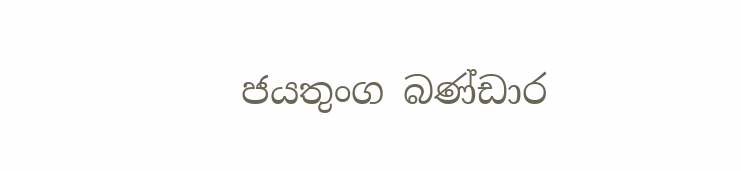ජයතුංග බණ්ඩාර